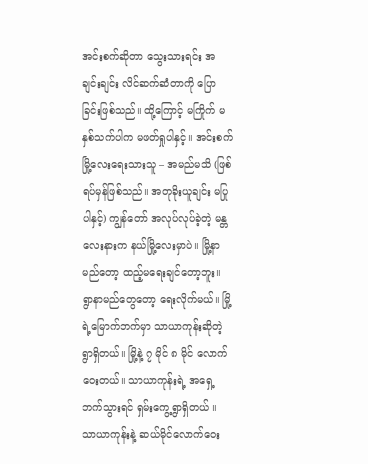အင်းစက်ဆိုတာ သွေးသားရင်း အချင်းချင်း လိင်ဆက်ဆံတာကို ပြောခြင်းဖြစ်သည်။ ထို့ကြောင့် မကြိုက် မနှစ်သက်ပါက မဖတ်ရှုပါနှင့်။ အင်းစက်မြို့လေးရေးသားသူ – အမည်မသိ (ဖြစ်ရပ်မှန်ဖြစ်သည်။ အတုခိုးယူချင်း မပြုပါနှင့်) ကျွန်တော် အလုပ်လုပ်ခဲ့တဲ့ မန္တလေးနားက နယ်မြို့လေးမှာပဲ။ မြို့နာမည်တော့ ထည့်မရေးချင်တော့ဘူး။ ရွာနာမည်တွေတော့ ရေးလိုက်မယ်။ မြို့ရဲ့မြောက်ဘက်မှာ သာယာကုန်းဆိုတဲ့ ရွာရှိတယ်။ မြို့နဲ့ ၇ မိုင် ၈ မိုင် လောက်ဝေးတယ်။ သာယာကုန်းရဲ့ အရှေ့ဘက်သွားရင် ရှမ်းကွေ့ရွာရှိတယ် ။ သာယာကုန်းနဲ့ ဆယ်မိုင်လောက်ဝေး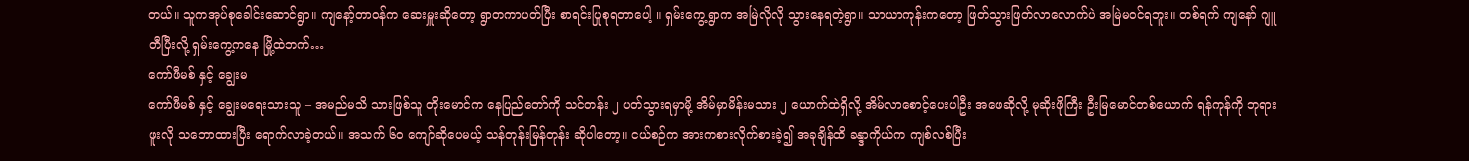တယ်။ သူကအုပ်စုခေါင်းဆောင်ရွာ။ ကျနော့်တာဝန်က ဆေးမှူးဆိုတော့ ရွာတကာပတ်ပြီး စာရင်းပြုစုရတာပေါ့ ။ ရှမ်းကွေ့ရွာက အမြဲလိုလို သွားနေရတဲ့ရွာ။ သာယာကုန်းကတော့ ဖြတ်သွားဖြတ်လာလောက်ပဲ အမြဲမဝင်ရဘူး။ တစ်ရက် ကျနော် ဂျူတီပြီးလို့ ရှမ်းကွေ့ကနေ မြို့ထဲဘက်…
ကော်ဖီမစ် နှင့် ချွေးမ
ကော်ဖီမစ် နှင့် ချွေးမရေးသားသူ – အမည်မသိ သားဖြစ်သူ တိုးမောင်က နေပြည်တော်ကို သင်တန်း ၂ ပတ်သွားရမှာမို့ အိမ်မှာမိန်းမသား ၂ ယောက်ထဲရှိလို့ အိမ်လာစောင့်ပေးပါဦး အဖေဆိုလို့ မုဆိုးဖိုကြီး ဦးမြမောင်တစ်ယောက် ရန်ကုန်ကို ဘုရားဖူးလို သဘောထားပြီး ရောက်လာခဲ့တယ်။ အသက် ၆၀ ကျော်ဆိုပေမယ့် သန်တုန်းမြန်တုန်း ဆိုပါတော့။ ငယ်စဉ်က အားကစားလိုက်စားခဲ့၍ အခုချိန်ထိ ခန္ဒာကိုယ်က ကျစ်လစ်ပြီး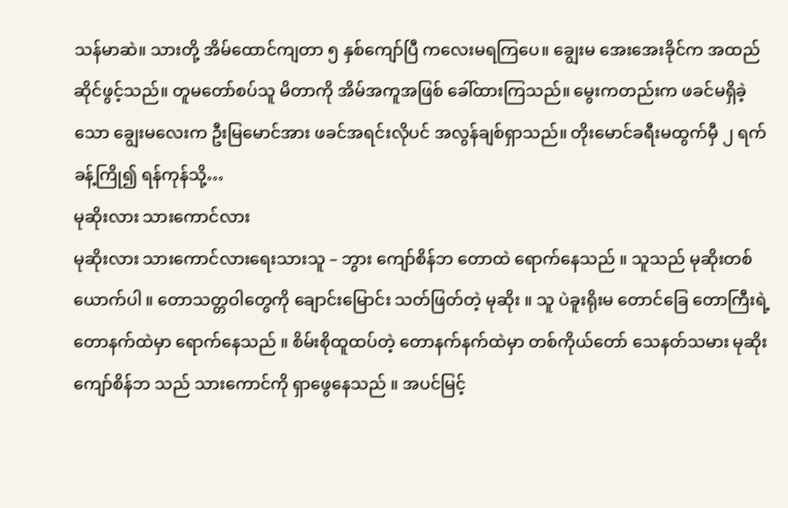သန်မာဆဲ။ သားတို့ အိမ်ထောင်ကျတာ ၅ နှစ်ကျော်ပြီ ကလေးမရကြပေ။ ချွေးမ အေးအေးခိုင်က အထည်ဆိုင်ဖွင့်သည်။ တူမတော်စပ်သူ မိတာကို အိမ်အကူအဖြစ် ခေါ်ထားကြသည်။ မွေးကတည်းက ဖခင်မရှိခဲ့သော ချွေးမလေးက ဦးမြမောင်အား ဖခင်အရင်းလိုပင် အလွန်ချစ်ရှာသည်။ တိုးမောင်ခရီးမထွက်မှီ ၂ ရက်ခန့်ကြို၍ ရန်ကုန်သို့…
မုဆိုးလား သားကောင်လား
မုဆိုးလား သားကောင်လားရေးသားသူ – ဘွား ကျော်စိန်ဘ တောထဲ ရောက်နေသည် ။ သူသည် မုဆိုးတစ်ယောက်ပါ ။ တောသတ္တဝါတွေကို ချောင်းမြောင်း သတ်ဖြတ်တဲ့ မုဆိုး ။ သူ ပဲခူးရိုးမ တောင်ခြေ တောကြီးရဲ့ တောနက်ထဲမှာ ရောက်နေသည် ။ စိမ်းစိုထူထပ်တဲ့ တောနက်နက်ထဲမှာ တစ်ကိုယ်တော် သေနတ်သမား မုဆိုးကျော်စိန်ဘ သည် သားကောင်ကို ရှာဖွေနေသည် ။ အပင်မြင့်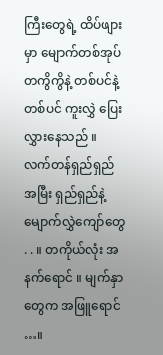ကြီးတွေရဲ့ ထိပ်ဖျားမှာ မျောက်တစ်အုပ် တကွိကွိနဲ့ တစ်ပင်နဲ့ တစ်ပင် ကူးလွှဲ ပြေးလွှားနေသည် ။ လက်တန်ရှည်ရှည် အမြီး ရှည်ရှည်နဲ့ မျောက်လွှဲကျော်တွေ . . ။ တကိုယ်လုံး အနက်ရောင် ။ မျက်နှာတွေက အဖြူရောင် …။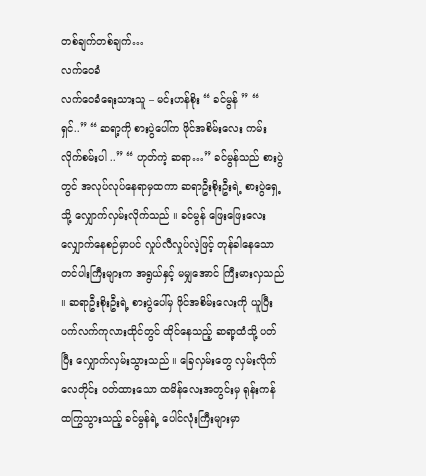တစ်ချက်တစ်ချက်…
လက်ဝေခံ
လက်ဝေခံရေးသားသူ – မင်းဟန်စိုး “ ခင်မွန် ” “ ရှင်..” “ ဆရာ့ကို စားပွဲပေါ်က ဖိုင်အစိမ်းလေး ကမ်းလိုက်စမ်းပါ ..” “ ဟုတ်ကဲ့ ဆရာ…” ခင်မွန်သည် စားပွဲတွင် အလုပ်လုပ်နေရာမှထကာ ဆရာဦးစိုးဦးရဲ့ စားပွဲရှေ့သို့ လျှောက်လှမ်းလိုက်သည် ။ ခင်မွန် ဖြေးဖြေးလေး လျှောက်နေစဉ်မှာပင် လှုပ်လီလှုပ်လဲ့ဖြင့် တုန်ခါနေသော တင်ပါးကြီးများက အရွယ်နှင့် မမျှအောင် ကြီးမားလှသည် ။ ဆရာဦးစိုးဦးရဲ့ စားပွဲပေါ်မှ ဖိုင်အစိမ်းလေးကို ယူပြီး ပက်လက်ကုလားထိုင်တွင် ထိုင်နေသည့် ဆရာ့ထံသို့ ပတ်ပြီး လျှောက်လှမ်းသွားသည် ။ ခြေလှမ်းတွေ လှမ်းလိုက်လေတိုင်း ဝတ်ထားသော ထမိန်လေးအတွင်းမှ ရုန်းကန် ထကြွသွားသည့် ခင်မွန်ရဲ့ ပေါင်လုံးကြီးများမှာ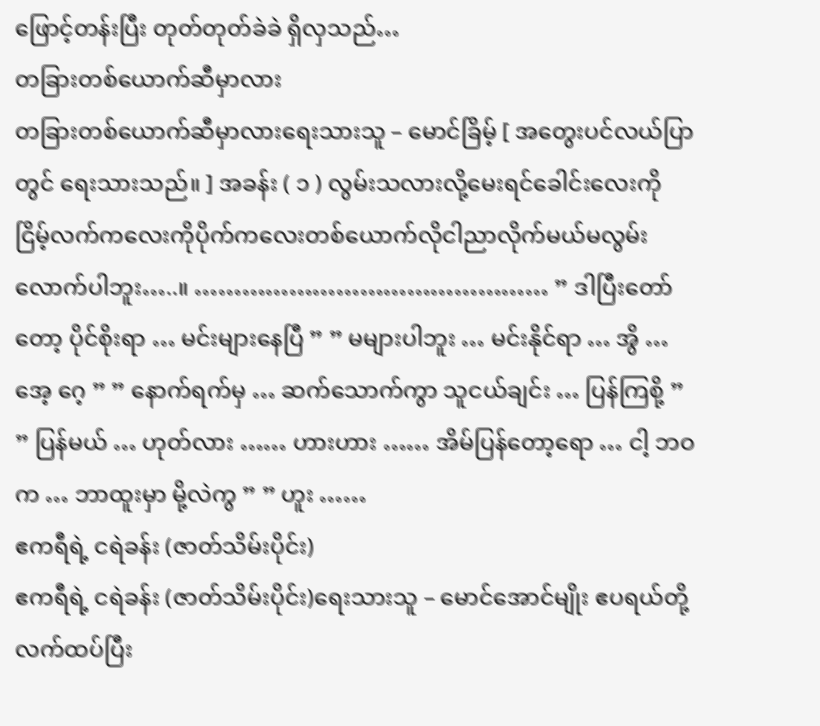ဖြောင့်တန်းပြီး တုတ်တုတ်ခဲခဲ ရှိလှသည်…
တခြားတစ်ယောက်ဆီမှာလား
တခြားတစ်ယောက်ဆီမှာလားရေးသားသူ – မောင်ခြိမ့် [ အတွေးပင်လယ်ပြာတွင် ရေးသားသည်။ ] အခန်း ( ၁ ) လွမ်းသလားလို့မေးရင်ခေါင်းလေးကိုငြိမ့်လက်ကလေးကိုပိုက်ကလေးတစ်ယောက်လိုငါညာလိုက်မယ်မလွမ်းလောက်ပါဘူး…..။ ……………………………………… ” ဒါပြီးတော်တော့ ပိုင်စိုးရာ … မင်းများနေပြီ ” ” မများပါဘူး … မင်းနိုင်ရာ … အွိ … အေ့ ဂေ့ ” ” နောက်ရက်မှ … ဆက်သောက်ကွာ သူငယ်ချင်း … ပြန်ကြစို့ ” ” ပြန်မယ် … ဟုတ်လား …… ဟားဟား …… အိမ်ပြန်တော့ရော … ငါ့ ဘဝက … ဘာထူးမှာ မို့လဲကွ ” ” ဟူး ……
ဧကရီရဲ့ ငရဲခန်း (ဇာတ်သိမ်းပိုင်း)
ဧကရီရဲ့ ငရဲခန်း (ဇာတ်သိမ်းပိုင်း)ရေးသားသူ – မောင်အောင်မျိုး ဧပရယ်တို့ လက်ထပ်ပြီး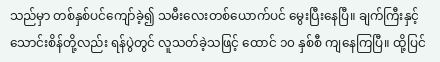သည်မှာ တစ်နှစ်ပင်ကျော်ခဲ့၍ သမီးလေးတစ်ယောက်ပင် မွေးပြီးနေပြီ။ ချက်ကြီးနှင့် သောင်းစိန်တို့လည်း ရန်ပွဲတွင် လူသတ်ခဲ့သဖြင့် ထောင် ၁၀ နှစ်စီ ကျနေကြပြီ။ ထို့ပြင်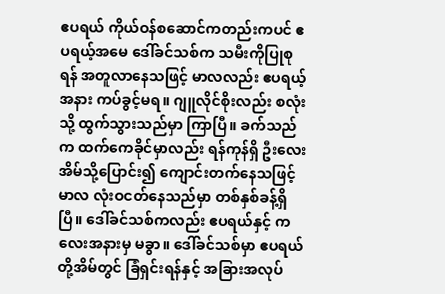ဧပရယ် ကိုယ်ဝန်စဆောင်ကတည်းကပင် ဧပရယ့်အမေ ဒေါ်ခင်သစ်က သမီးကိုပြုစုရန် အတူလာနေသဖြင့် မာလလည်း ဧပရယ့်အနား ကပ်ခွင့်မရ။ ဂျူလိုင်စိုးလည်း စလုံးသို့ ထွက်သွားသည်မှာ ကြာပြီ။ ခက်သည်က ထက်ကေခိုင်မှာလည်း ရန်ကုန်ရှိ ဦးလေးအိမ်သို့ပြောင်း၍ ကျောင်းတက်နေသဖြင့် မာလ လုံးဝငတ်နေသည်မှာ တစ်နှစ်ခန့်ရှိပြီ။ ဒေါ်ခင်သစ်ကလည်း ဧပရယ်နှင့် ကလေးအနားမှ မခွာ။ ဒေါ်ခင်သစ်မှာ ဧပရယ်တို့အိမ်တွင် ခြံရှင်းရန်နှင့် အခြားအလုပ်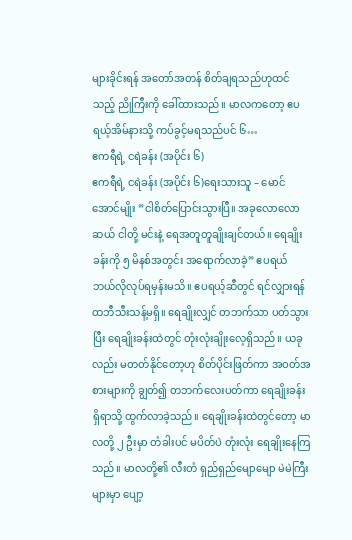များခိုင်းရန် အတော်အတန် စိတ်ချရသည်ဟုထင်သည့် ညိုကြီးကို ခေါ်ထားသည်။ မာလကတော့ ဧပရယ့်အိမ်နားသို့ ကပ်ခွင့်မရသည်ပင် ၆…
ဧကရီရဲ့ ငရဲခန်း (အပိုင်း ၆)
ဧကရီရဲ့ ငရဲခန်း (အပိုင်း ၆)ရေးသားသူ – မောင်အောင်မျိုး ”ငါစိတ်ပြောင်းသွားပြီ။ အခုလောလောဆယ် ငါတို့ မင်းနဲ့ ရေအတူတူချိုးချင်တယ်။ ရေချိုးခန်းကို ၅ မိနစ်အတွင်း အရောက်လာခဲ့” ဧပရယ် ဘယ်လိုလုပ်ရမှန်းမသိ။ ဧပရယ့်ဆီတွင် ရင်လျှားရန် ထဘီသီးသန့်မရှိ။ ရေချိုးလျှင် တဘက်သာ ပတ်သွားပြီး ရေချိုးခန်းထဲတွင် တုံးလုံးချိုးလေ့ရှိသည်။ ယခုလည်း မတတ်နိုင်တော့ဟု စိတ်ပိုင်းဖြတ်ကာ အဝတ်အစားများကို ချွတ်၍ တဘက်လေးပတ်ကာ ရေချိုးခန်းရှိရာသို့ ထွက်လာခဲ့သည်။ ရေချိုးခန်းထဲတွင်တော့ မာလတို့ ၂ ဦးမှာ တံခါးပင် မပိတ်ပဲ တုံးလုံး ရေချိုးနေကြသည်။ မာလတို့၏ လီးတံ ရှည်ရှည်မျောမျော မဲမဲကြီးများမှာ ပျော့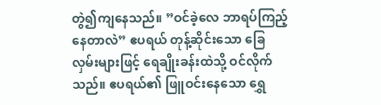တွဲ၍ကျနေသည်။ ”ဝင်ခဲ့လေ ဘာရပ်ကြည့်နေတာလဲ” ဧပရယ် တုန့်ဆိုင်းသော ခြေလှမ်းများဖြင့် ရေချိုးခန်းထဲသို့ ဝင်လိုက်သည်။ ဧပရယ်၏ ဖြူဝင်းနေသော ရွှေ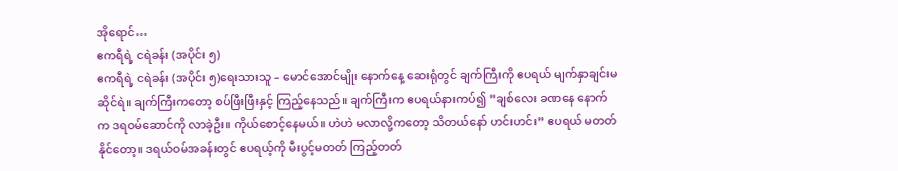အိုရောင်…
ဧကရီရဲ့ ငရဲခန်း (အပိုင်း ၅)
ဧကရီရဲ့ ငရဲခန်း (အပိုင်း ၅)ရေးသားသူ – မောင်အောင်မျိုး နောက်နေ့ ဆေးရုံတွင် ချက်ကြီးကို ဧပရယ် မျက်နှာချင်းမဆိုင်ရဲ။ ချက်ကြီးကတော့ စပ်ဖြီးဖြီးနှင့် ကြည့်နေသည်။ ချက်ကြီးက ဧပရယ်နားကပ်၍ ”ချစ်လေး ခဏနေ နောက်က ဒရဝမ်ဆောင်ကို လာခဲ့ဦး။ ကိုယ်စောင့်နေမယ်။ ဟဲဟဲ မလာလို့ကတော့ သိတယ်နော် ဟင်းဟင်း” ဧပရယ် မတတ်နိုင်တော့။ ဒရယ်ဝမ်အခန်းတွင် ဧပရယ့်ကို မီးပွင့်မတတ် ကြည့်တတ်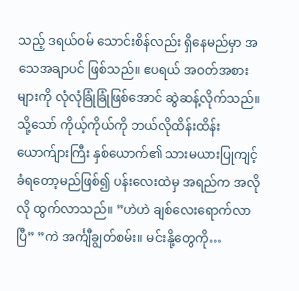သည့် ဒရယ်ဝမ် သောင်းစိန်လည်း ရှိနေမည်မှာ အသေအချာပင် ဖြစ်သည်။ ဧပရယ် အဝတ်အစားများကို လုံလုံခြုံခြုံဖြစ်အောင် ဆွဲဆန့်လိုက်သည်။ သို့သော် ကိုယ့်ကိုယ်ကို ဘယ်လိုထိန်းထိန်း ယောက်ျားကြီး နှစ်ယောက်၏ သားမယားပြုကျင့်ခံရတော့မည်ဖြစ်၍ ပန်းလေးထဲမှ အရည်က အလိုလို ထွက်လာသည်။ ”ဟဲဟဲ ချစ်လေးရောက်လာပြီ” ”ကဲ အင်္ကျီချွတ်စမ်း။ မင်းနို့တွေကို…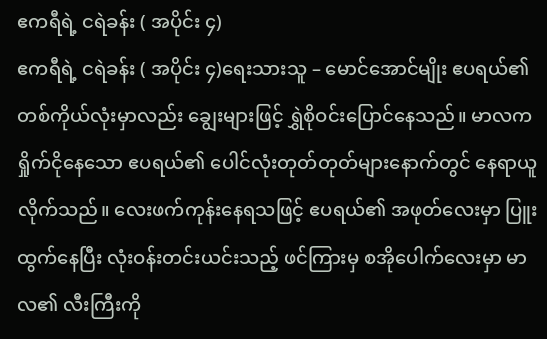ဧကရီရဲ့ ငရဲခန်း ( အပိုင်း ၄)
ဧကရီရဲ့ ငရဲခန်း ( အပိုင်း ၄)ရေးသားသူ – မောင်အောင်မျိုး ဧပရယ်၏ တစ်ကိုယ်လုံးမှာလည်း ချွေးများဖြင့် ရွှဲစိုဝင်းပြောင်နေသည်။ မာလက ရှိုက်ငိုနေသော ဧပရယ်၏ ပေါင်လုံးတုတ်တုတ်များနောက်တွင် နေရာယူလိုက်သည်။ လေးဖက်ကုန်းနေရသဖြင့် ဧပရယ်၏ အဖုတ်လေးမှာ ပြူးထွက်နေပြီး လုံးဝန်းတင်းယင်းသည့် ဖင်ကြားမှ စအိုပေါက်လေးမှာ မာလ၏ လီးကြီးကို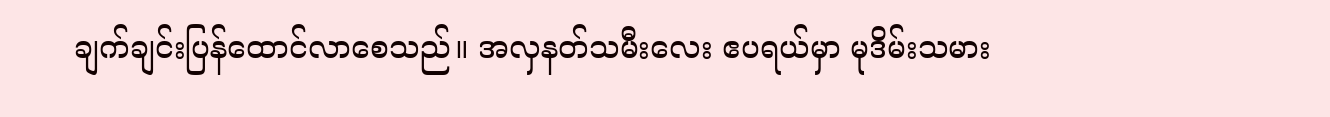ချက်ချင်းပြန်ထောင်လာစေသည်။ အလှနတ်သမီးလေး ဧပရယ်မှာ မုဒိမ်းသမား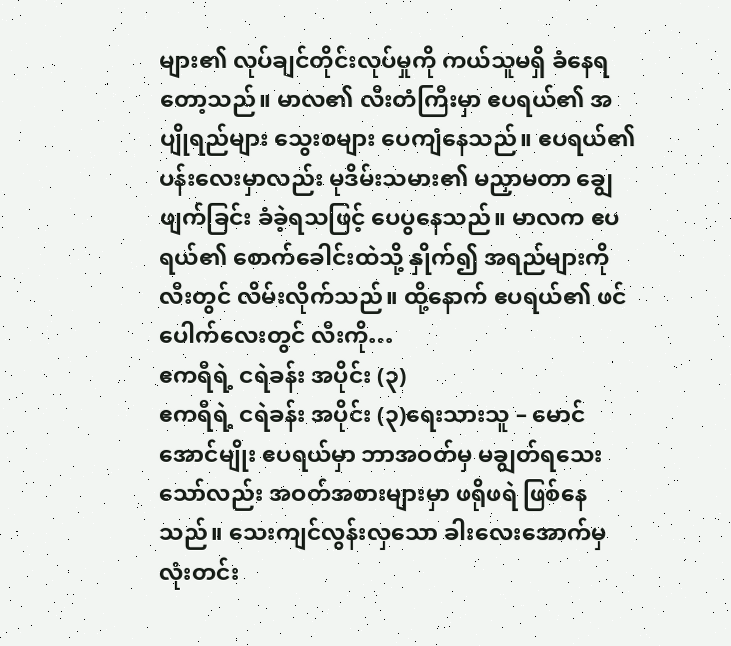များ၏ လုပ်ချင်တိုင်းလုပ်မှုကို ကယ်သူမရှိ ခံနေရတော့သည်။ မာလ၏ လီးတံကြီးမှာ ဧပရယ်၏ အပျိုရည်များ သွေးစများ ပေကျံနေသည်။ ဧပရယ်၏ ပန်းလေးမှာလည်း မုဒိမ်းသမား၏ မညှာမတာ ချွေဖျက်ခြင်း ခံခဲ့ရသဖြင့် ပေပွနေသည်။ မာလက ဧပရယ်၏ စောက်ခေါင်းထဲသို့ နှိုက်၍ အရည်များကို လီးတွင် လိမ်းလိုက်သည်။ ထို့နောက် ဧပရယ်၏ ဖင်ပေါက်လေးတွင် လီးကို…
ဧကရီရဲ့ ငရဲခန်း အပိုင်း (၃)
ဧကရီရဲ့ ငရဲခန်း အပိုင်း (၃)ရေးသားသူ – မောင်အောင်မျိုး ဧပရယ်မှာ ဘာအဝတ်မှ မချွတ်ရသေးသော်လည်း အဝတ်အစားများမှာ ဖရိုဖရဲ ဖြစ်နေသည်။ သေးကျင်လွန်းလှသော ခါးလေးအောက်မှ လုံးတင်း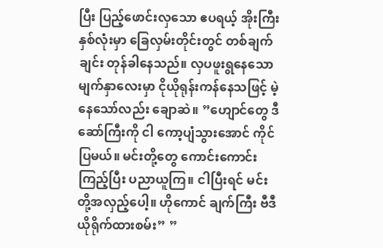ပြီး ပြည့်ဖောင်းလှသော ဧပရယ့် အိုးကြီးနှစ်လုံးမှာ ခြေလှမ်းတိုင်းတွင် တစ်ချက်ချင်း တုန်ခါနေသည်။ လှပဖူးရွနေသော မျက်နှာလေးမှာ ငိုယိုရုန်းကန်နေသဖြင့် မဲ့နေသော်လည်း ချောဆဲ။ ”ဟျောင်တွေ ဒီဆော်ကြီးကို ငါ ကော့ပျံသွားအောင် ကိုင်ပြမယ်။ မင်းတို့တွေ ကောင်းကောင်းကြည့်ပြီး ပညာယူကြ။ ငါပြီးရင် မင်းတို့အလှည့်ပေါ့။ ဟိုကောင် ချက်ကြီး ဗီဒီယိုရိုက်ထားစမ်း” ”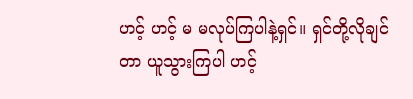ဟင့် ဟင့် မ မလုပ်ကြပါနဲ့ရှင်။ ရှင်တို့လိုချင်တာ ယူသွားကြပါ ဟင့်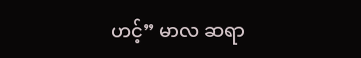ဟင့်” မာလ ဆရာ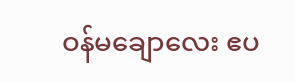ဝန်မချောလေး ဧပ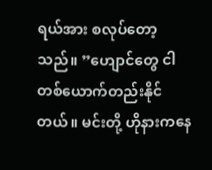ရယ်အား စလုပ်တော့သည်။ ”ဟျောင်တွေ ငါတစ်ယောက်တည်းနိုင်တယ်။ မင်းတို့ ဟိုနားကနေ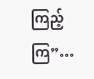ကြည့်ကြ”…